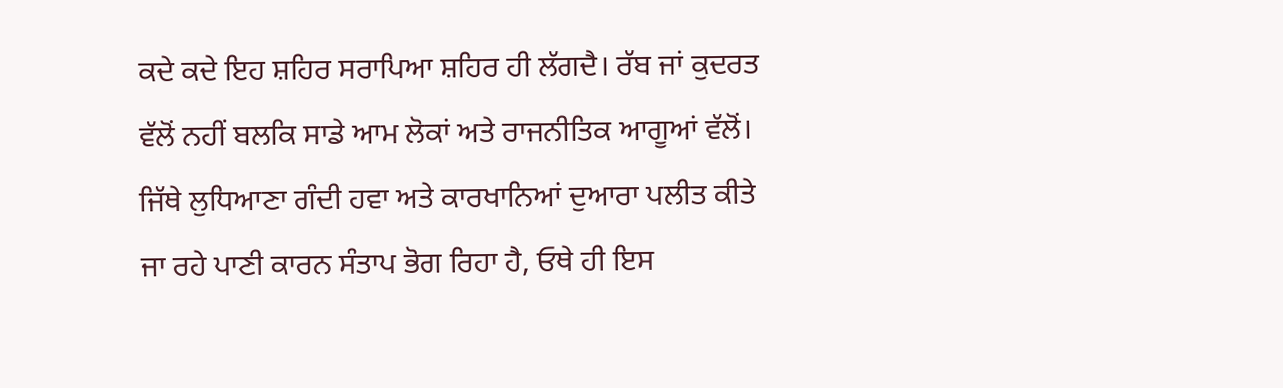ਕਦੇ ਕਦੇ ਇਹ ਸ਼ਹਿਰ ਸਰਾਪਿਆ ਸ਼ਹਿਰ ਹੀ ਲੱਗਦੈ। ਰੱਬ ਜਾਂ ਕੁਦਰਤ ਵੱਲੋਂ ਨਹੀਂ ਬਲਕਿ ਸਾਡੇ ਆਮ ਲੋਕਾਂ ਅਤੇ ਰਾਜਨੀਤਿਕ ਆਗੂਆਂ ਵੱਲੋਂ। ਜਿੱਥੇ ਲੁਧਿਆਣਾ ਗੰਦੀ ਹਵਾ ਅਤੇ ਕਾਰਖਾਨਿਆਂ ਦੁਆਰਾ ਪਲੀਤ ਕੀਤੇ ਜਾ ਰਹੇ ਪਾਣੀ ਕਾਰਨ ਸੰਤਾਪ ਭੋਗ ਰਿਹਾ ਹੈ, ਓਥੇ ਹੀ ਇਸ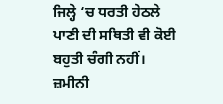ਜਿਲ੍ਹੇ ‘ਚ ਧਰਤੀ ਹੇਠਲੇ ਪਾਣੀ ਦੀ ਸਥਿਤੀ ਵੀ ਕੋਈ ਬਹੁਤੀ ਚੰਗੀ ਨਹੀਂ।
ਜ਼ਮੀਨੀ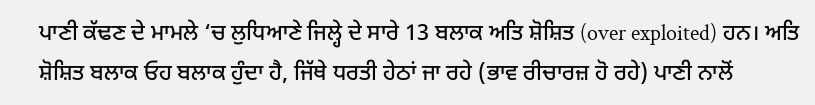ਪਾਣੀ ਕੱਢਣ ਦੇ ਮਾਮਲੇ ‘ਚ ਲੁਧਿਆਣੇ ਜਿਲ੍ਹੇ ਦੇ ਸਾਰੇ 13 ਬਲਾਕ ਅਤਿ ਸ਼ੋਸ਼ਿਤ (over exploited) ਹਨ। ਅਤਿ ਸ਼ੋਸ਼ਿਤ ਬਲਾਕ ਓਹ ਬਲਾਕ ਹੁੰਦਾ ਹੈ, ਜਿੱਥੇ ਧਰਤੀ ਹੇਠਾਂ ਜਾ ਰਹੇ (ਭਾਵ ਰੀਚਾਰਜ਼ ਹੋ ਰਹੇ) ਪਾਣੀ ਨਾਲੋਂ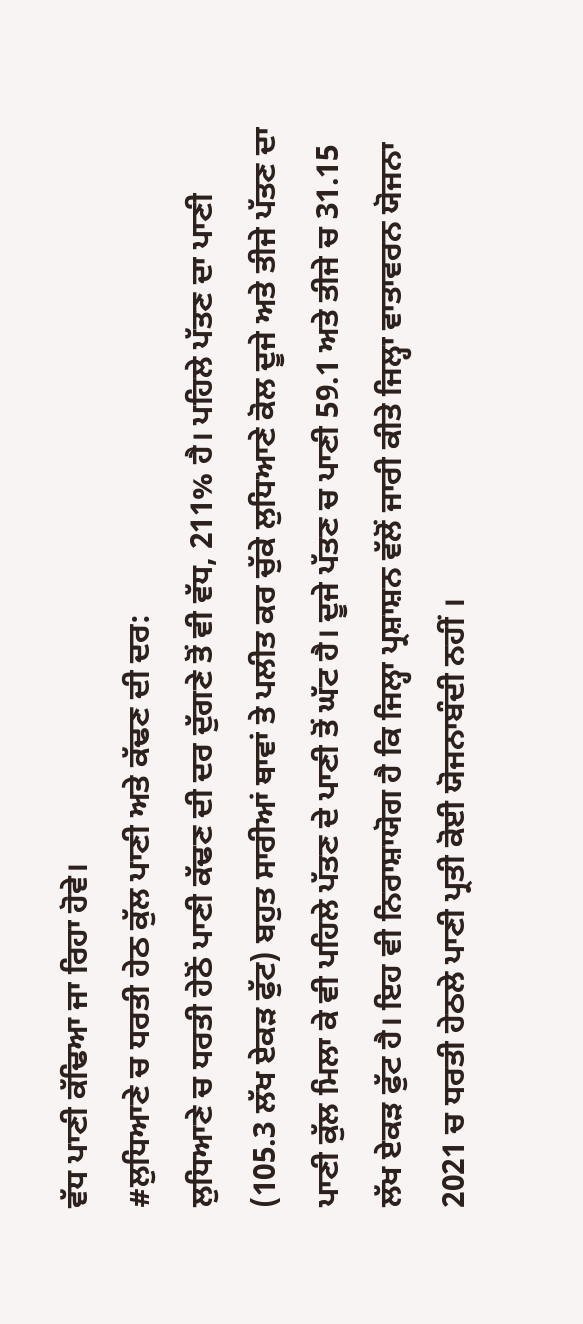ਵੱਧ ਪਾਣੀ ਕੱਢਿਆ ਜਾ ਰਿਹਾ ਹੋਵੇ।
#ਲੁਧਿਆਣੇ ਚ ਧਰਤੀ ਹੇਠ ਕੁੱਲ ਪਾਣੀ ਅਤੇ ਕੱਢਣ ਦੀ ਦਰ:
ਲੁਧਿਆਣੇ ਚ ਧਰਤੀ ਹੇਠੋਂ ਪਾਣੀ ਕੱਢਣ ਦੀ ਦਰ ਦੁੱਗਣੇ ਤੋਂ ਵੀ ਵੱਧ, 211% ਹੈ। ਪਹਿਲੇ ਪੱਤਣ ਦਾ ਪਾਣੀ (105.3 ਲੱਖ ਏਕੜ ਫੁੱਟ) ਬਹੁਤ ਸਾਰੀਆਂ ਥਾਵਾਂ ਤੇ ਪਲੀਤ ਕਰ ਚੁੱਕੇ ਲੁਧਿਆਣੇ ਕੋਲ ਦੂਜੇ ਅਤੇ ਤੀਜੇ ਪੱਤਣ ਦਾ ਪਾਣੀ ਕੁੱਲ ਮਿਲਾ ਕੇ ਵੀ ਪਹਿਲੇ ਪੱਤਣ ਦੇ ਪਾਣੀ ਤੋਂ ਘੱਟ ਹੈ। ਦੂਜੇ ਪੱਤਣ ਚ ਪਾਣੀ 59.1 ਅਤੇ ਤੀਜੇ ਚ 31.15 ਲੱਖ ਏਕੜ ਫੁੱਟ ਹੈ। ਇਹ ਵੀ ਨਿਰਾਸ਼ਾਯੋਗ ਹੈ ਕਿ ਜਿਲ੍ਹਾ ਪ੍ਰਸ਼ਾਸ਼ਨ ਵੱਲੋਂ ਜਾਰੀ ਕੀਤੇ ਜਿਲ੍ਹਾ ਵਾਤਾਵਰਨ ਯੋਜਨਾ 2021 ਚ ਧਰਤੀ ਹੇਠਲੇ ਪਾਣੀ ਪ੍ਰਤੀ ਕੋਈ ਯੋਜਨਾਬੰਦੀ ਨਹੀਂ ।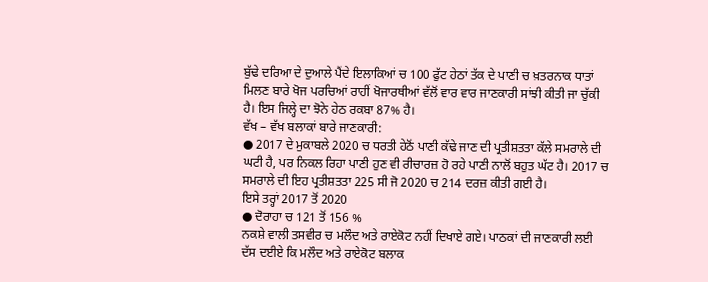ਬੁੱਢੇ ਦਰਿਆ ਦੇ ਦੁਆਲੇ ਪੈਂਦੇ ਇਲਾਕਿਆਂ ਚ 100 ਫੁੱਟ ਹੇਠਾਂ ਤੱਕ ਦੇ ਪਾਣੀ ਚ ਖ਼ਤਰਨਾਕ ਧਾਤਾਂ ਮਿਲਣ ਬਾਰੇ ਖੋਜ ਪਰਚਿਆਂ ਰਾਹੀਂ ਖੋਜਾਰਥੀਆਂ ਵੱਲੋਂ ਵਾਰ ਵਾਰ ਜਾਣਕਾਰੀ ਸਾਂਝੀ ਕੀਤੀ ਜਾ ਚੁੱਕੀ ਹੈ। ਇਸ ਜਿਲ੍ਹੇ ਦਾ ਝੋਨੇ ਹੇਠ ਰਕਬਾ 87% ਹੈ।
ਵੱਖ – ਵੱਖ ਬਲਾਕਾਂ ਬਾਰੇ ਜਾਣਕਾਰੀ:
● 2017 ਦੇ ਮੁਕਾਬਲੇ 2020 ਚ ਧਰਤੀ ਹੇਠੋਂ ਪਾਣੀ ਕੱਢੇ ਜਾਣ ਦੀ ਪ੍ਰਤੀਸ਼ਤਤਾ ਕੱਲੇ ਸਮਰਾਲੇ ਦੀ ਘਟੀ ਹੈ, ਪਰ ਨਿਕਲ ਰਿਹਾ ਪਾਣੀ ਹੁਣ ਵੀ ਰੀਚਾਰਜ਼ ਹੋ ਰਹੇ ਪਾਣੀ ਨਾਲੋਂ ਬਹੁਤ ਘੱਟ ਹੈ। 2017 ਚ ਸਮਰਾਲੇ ਦੀ ਇਹ ਪ੍ਰਤੀਸ਼ਤਤਾ 225 ਸੀ ਜੋ 2020 ਚ 214 ਦਰਜ਼ ਕੀਤੀ ਗਈ ਹੈ।
ਇਸੇ ਤਰ੍ਹਾਂ 2017 ਤੋਂ 2020
● ਦੋਰਾਹਾ ਚ 121 ਤੋਂ 156 %
ਨਕਸ਼ੇ ਵਾਲੀ ਤਸਵੀਰ ਚ ਮਲੌਦ ਅਤੇ ਰਾਏਕੋਟ ਨਹੀਂ ਦਿਖਾਏ ਗਏ। ਪਾਠਕਾਂ ਦੀ ਜਾਣਕਾਰੀ ਲਈ ਦੱਸ ਦਈਏ ਕਿ ਮਲੌਦ ਅਤੇ ਰਾਏਕੋਟ ਬਲਾਕ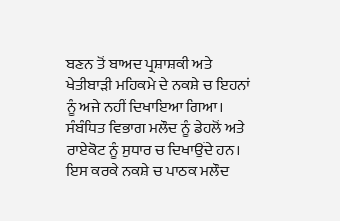ਬਣਨ ਤੋਂ ਬਾਅਦ ਪ੍ਰਸ਼ਾਸ਼ਕੀ ਅਤੇ ਖੇਤੀਬਾੜੀ ਮਹਿਕਮੇ ਦੇ ਨਕਸ਼ੇ ਚ ਇਹਨਾਂ ਨੂੰ ਅਜੇ ਨਹੀਂ ਦਿਖਾਇਆ ਗਿਆ। ਸੰਬੰਧਿਤ ਵਿਭਾਗ ਮਲੌਦ ਨੂੰ ਡੇਹਲੋਂ ਅਤੇ ਰਾਏਕੋਟ ਨੂੰ ਸੁਧਾਰ ਚ ਦਿਖਾਉਂਦੇ ਹਨ। ਇਸ ਕਰਕੇ ਨਕਸ਼ੇ ਚ ਪਾਠਕ ਮਲੌਦ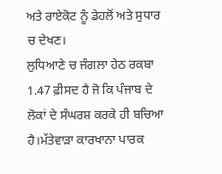ਅਤੇ ਰਾਏਕੋਟ ਨੂੰ ਡੇਹਲੋਂ ਅਤੇ ਸੁਧਾਰ ਚ ਦੇਖਣ।
ਲੁਧਿਆਣੇ ਚ ਜੰਗਲਾ ਹੇਠ ਰਕਬਾ 1.47 ਫ਼ੀਸਦ ਹੈ ਜੋ ਕਿ ਪੰਜਾਬ ਦੇ ਲੋਕਾਂ ਦੇ ਸੰਘਰਸ਼ ਕਰਕੇ ਹੀ ਬਚਿਆ ਹੈ।ਮੱਤੇਵਾੜਾ ਕਾਰਖਾਨਾ ਪਾਰਕ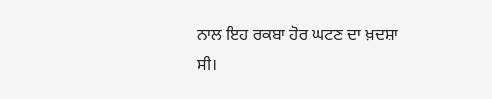ਨਾਲ ਇਹ ਰਕਬਾ ਹੋਰ ਘਟਣ ਦਾ ਖ਼ਦਸ਼ਾ ਸੀ।